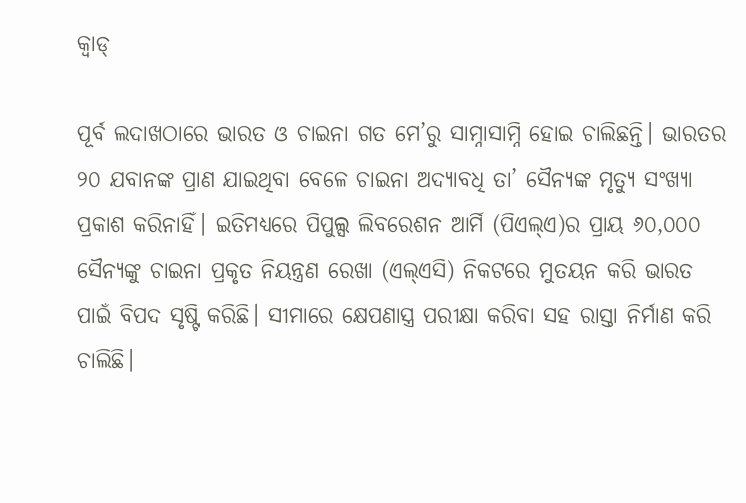କ୍ୱାଡ୍‌

ପୂର୍ବ ଲଦାଖଠାରେ ଭାରତ ଓ ଚାଇନା ଗତ ମେ’ରୁ ସାମ୍ନାସାମ୍ନି ହୋଇ ଚାଲିଛନ୍ତି। ଭାରତର ୨୦ ଯବାନଙ୍କ ପ୍ରାଣ ଯାଇଥିବା ବେଳେ ଚାଇନା ଅଦ୍ୟାବଧି ତା’ ସୈନ୍ୟଙ୍କ ମୃତ୍ୟୁ ସଂଖ୍ୟା ପ୍ରକାଶ କରିନାହିଁ। ଇତିମଧ୍ୟରେ ପିପୁଲ୍ସ ଲିବରେଶନ ଆର୍ମି (ପିଏଲ୍‌ଏ)ର ପ୍ରାୟ ୬୦,୦୦୦ ସୈନ୍ୟଙ୍କୁ ଚାଇନା ପ୍ରକୃତ ନିୟନ୍ତ୍ରଣ ରେଖା (ଏଲ୍‌ଏସି) ନିକଟରେ ମୁତୟନ କରି ଭାରତ ପାଇଁ ବିପଦ ସୃଷ୍ଟି କରିଛି। ସୀମାରେ କ୍ଷେପଣାସ୍ତ୍ର ପରୀକ୍ଷା କରିବା ସହ ରାସ୍ତା ନିର୍ମାଣ କରି ଚାଲିଛି।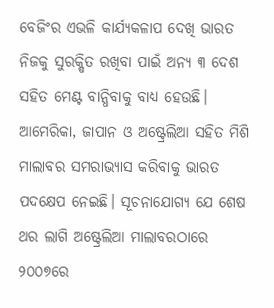ବେଜିଂର ଏଭଳି କାର୍ଯ୍ୟକଳାପ ଦେଖି ଭାରତ ନିଜକୁ ସୁରକ୍ଷିତ ରଖିବା ପାଇଁ ଅନ୍ୟ ୩ ଦେଶ ସହିତ ମେଣ୍ଟ ବାନ୍ଧିବାକୁ ବାଧ୍ୟ ହେଉଛି। ଆମେରିକା, ଜାପାନ ଓ ଅଷ୍ଟ୍ରେଲିଆ ସହିତ ମିଶି ମାଲାବର ସମରାଭ୍ୟାସ କରିବାକୁ ଭାରତ ପଦକ୍ଷେପ ନେଇଛି। ସୂଚନାଯୋଗ୍ୟ ଯେ ଶେଷ ଥର ଲାଗି ଅଷ୍ଟ୍ରେଲିଆ ମାଲାବରଠାରେ ୨୦୦୭ରେ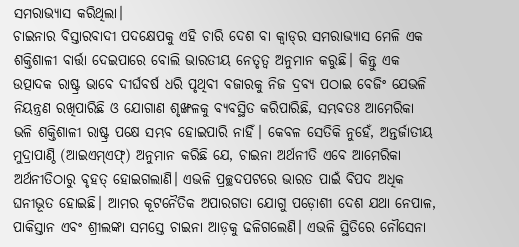ସମରାଭ୍ୟାସ କରିଥିଲା।
ଚାଇନାର ବିସ୍ତାରବାଦୀ ପଦକ୍ଷେପକୁ ଏହି ଚାରି ଦେଶ ବା କ୍ୱାଡ୍‌ର ସମରାଭ୍ୟାସ ମେଳି ଏକ ଶକ୍ତିଶାଳୀ ବାର୍ତ୍ତା ଦେଇପାରେ ବୋଲି ଭାରତୀୟ ନେତୃତ୍ୱ ଅନୁମାନ କରୁଛି। କିନ୍ତୁ ଏକ ଉତ୍ପାଦକ ରାଷ୍ଟ୍ର ଭାବେ ଦୀର୍ଘବର୍ଷ ଧରି ପୃଥିବୀ ବଜାରକୁ ନିଜ ଦ୍ରବ୍ୟ ପଠାଇ ବେଜିଂ ଯେଭଳି ନିୟନ୍ତ୍ରଣ ରଖିପାରିଛି ଓ ଯୋଗାଣ ଶୃଙ୍ଖଳକୁ ବ୍ୟବସ୍ଥିତ କରିପାରିଛି, ସମ୍ଭବତଃ ଆମେରିକା ଭଳି ଶକ୍ତିଶାଳୀ ରାଷ୍ଟ୍ର ପକ୍ଷେ ସମ୍ଭବ ହୋଇପାରି ନାହିଁ। କେବଳ ସେତିକି ନୁହେଁ, ଅନ୍ତର୍ଜାତୀୟ ମୁଦ୍ରାପାଣ୍ଠି (ଆଇଏମ୍‌ଏଫ୍‌) ଅନୁମାନ କରିଛି ଯେ, ଚାଇନା ଅର୍ଥନୀତି ଏବେ ଆମେରିକା ଅର୍ଥନୀତିଠାରୁ ବୃହତ୍‌ ହୋଇଗଲାଣି। ଏଭଳି ପ୍ରଚ୍ଛଦପଟରେ ଭାରତ ପାଇଁ ବିପଦ ଅଧିକ ଘନୀଭୂତ ହୋଇଛି। ଆମର କୂଟନୈତିକ ଅପାରଗତା ଯୋଗୁ ପଡ଼ୋଶୀ ଦେଶ ଯଥା ନେପାଳ, ପାକିସ୍ତାନ ଏବଂ ଶ୍ରୀଲଙ୍କା ସମସ୍ତେ ଚାଇନା ଆଡ଼କୁ ଢଳିଗଲେଣି। ଏଭଳି ସ୍ଥିତିରେ ନୌସେନା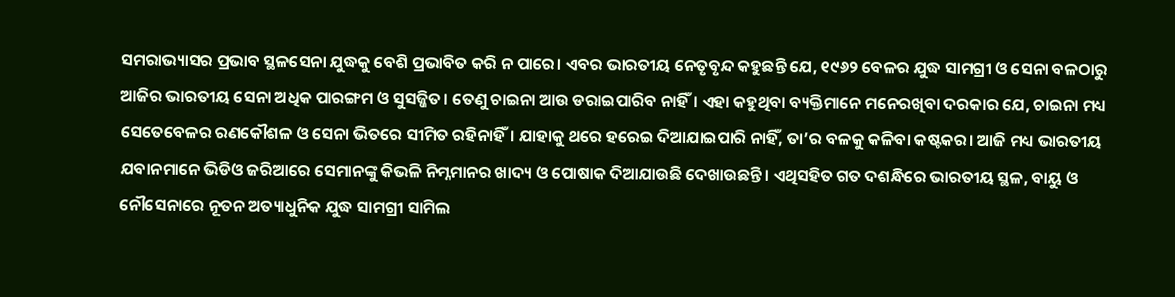ସମରାଭ୍ୟାସର ପ୍ରଭାବ ସ୍ଥଳସେନା ଯୁଦ୍ଧକୁ ବେଶି ପ୍ରଭାବିତ କରି ନ ପାରେ। ଏବର ଭାରତୀୟ ନେତୃବୃନ୍ଦ କହୁଛନ୍ତି ଯେ, ୧୯୬୨ ବେଳର ଯୁଦ୍ଧ ସାମଗ୍ରୀ ଓ ସେନା ବଳଠାରୁ ଆଜିର ଭାରତୀୟ ସେନା ଅଧିକ ପାରଙ୍ଗମ ଓ ସୁସଜ୍ଜିତ। ତେଣୁ ଚାଇନା ଆଉ ଡରାଇପାରିବ ନାହିଁ। ଏହା କହୁଥିବା ବ୍ୟକ୍ତିମାନେ ମନେରଖିବା ଦରକାର ଯେ, ଚାଇନା ମଧ୍ୟ ସେତେବେଳର ରଣକୌଶଳ ଓ ସେନା ଭିତରେ ସୀମିତ ରହିନାହିଁ। ଯାହାକୁ ଥରେ ହରେଇ ଦିଆଯାଇପାରି ନାହିଁ, ତା’ର ବଳକୁ କଳିବା କଷ୍ଟକର। ଆଜି ମଧ୍ୟ ଭାରତୀୟ ଯବାନମାନେ ଭିଡିଓ ଜରିଆରେ ସେମାନଙ୍କୁ କିଭଳି ନିମ୍ନମାନର ଖାଦ୍ୟ ଓ ପୋଷାକ ଦିଆଯାଉଛି ଦେଖାଉଛନ୍ତି। ଏଥିସହିତ ଗତ ଦଶନ୍ଧିରେ ଭାରତୀୟ ସ୍ଥଳ, ବାୟୁ ଓ ନୌସେନାରେ ନୂତନ ଅତ୍ୟାଧୁନିକ ଯୁଦ୍ଧ ସାମଗ୍ରୀ ସାମିଲ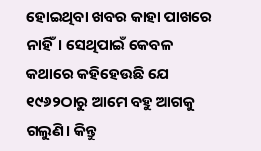ହୋଇଥିବା ଖବର କାହା ପାଖରେ ନାହିଁ। ସେଥିପାଇଁ କେବଳ କଥାରେ କହିହେଉଛି ଯେ ୧୯୬୨ଠାରୁ ଆମେ ବହୁ ଆଗକୁ ଗଲୁଣି। କିନ୍ତୁ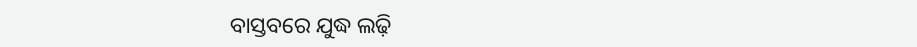ବାସ୍ତବରେ ଯୁଦ୍ଧ ଲଢ଼ି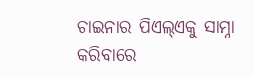ଚାଇନାର ପିଏଲ୍‌ଏକୁ ସାମ୍ନା କରିବାରେ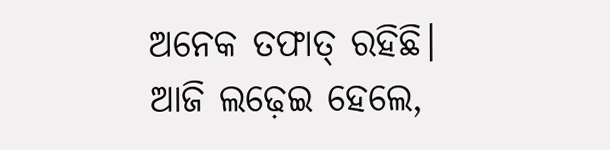ଅନେକ ତଫାତ୍‌ ରହିଛି। ଆଜି ଲଢ଼େଇ ହେଲେ,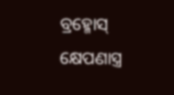ବ୍ରହ୍ମୋସ୍‌ କ୍ଷେପଣାସ୍ତ୍ର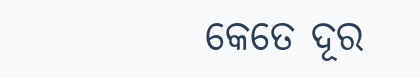କେତେ ଦୂର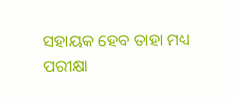ସହାୟକ ହେବ ତାହା ମଧ୍ୟ ପରୀକ୍ଷା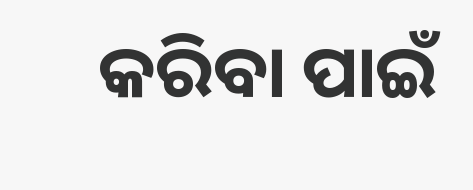କରିବା ପାଇଁ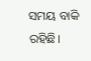ସମୟ ବାକି ରହିଛି।